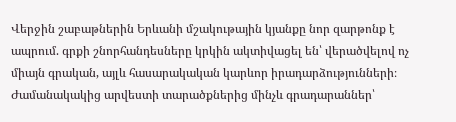Վերջին շաբաթներին Երևանի մշակութային կյանքը նոր զարթոնք է ապրում. գրքի շնորհանդեսները կրկին ակտիվացել են՝ վերածվելով ոչ միայն գրական, այլև հասարակական կարևոր իրադարձությունների։ Ժամանակակից արվեստի տարածքներից մինչև գրադարաններ՝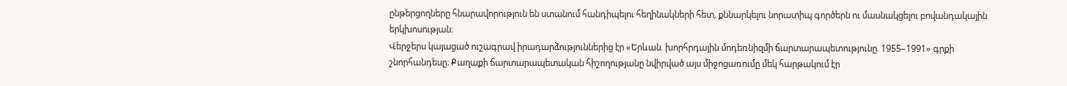ընթերցողները հնարավորություն են ստանում հանդիպելու հեղինակների հետ, քննարկելու նորատիպ գործերն ու մասնակցելու բովանդակային երկխոսության։
Վերջերս կայացած ուշագրավ իրադարձություններից էր «Երևան. խորհրդային մոդեռնիզմի ճարտարապետությունը. 1955–1991» գրքի շնորհանդեսը։ Քաղաքի ճարտարապետական հիշողությանը նվիրված այս միջոցառումը մեկ հարթակում էր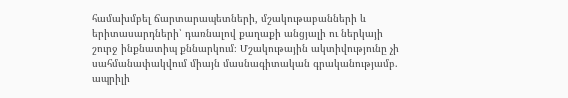համախմբել ճարտարապետների, մշակութաբանների և երիտասարդների՝ դառնալով քաղաքի անցյալի ու ներկայի շուրջ ինքնատիպ քննարկում։ Մշակութային ակտիվությունը չի սահմանափակվում միայն մասնագիտական գրականությամբ. ապրիլի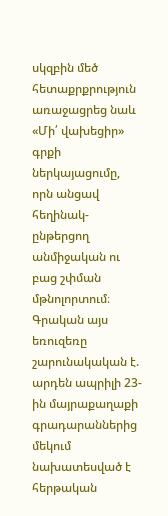սկզբին մեծ հետաքրքրություն առաջացրեց նաև «Մի՛ վախեցիր» գրքի ներկայացումը, որն անցավ հեղինակ-ընթերցող անմիջական ու բաց շփման մթնոլորտում։
Գրական այս եռուզեռը շարունակական է. արդեն ապրիլի 23-ին մայրաքաղաքի գրադարաններից մեկում նախատեսված է հերթական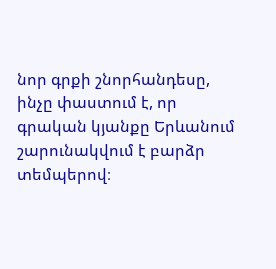նոր գրքի շնորհանդեսը, ինչը փաստում է, որ գրական կյանքը Երևանում շարունակվում է բարձր տեմպերով։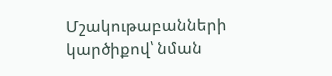Մշակութաբանների կարծիքով՝ նման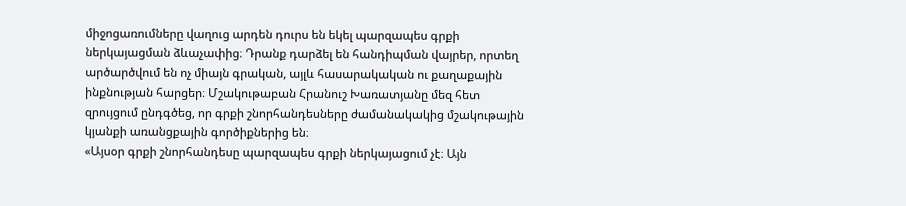միջոցառումները վաղուց արդեն դուրս են եկել պարզապես գրքի ներկայացման ձևաչափից։ Դրանք դարձել են հանդիպման վայրեր, որտեղ արծարծվում են ոչ միայն գրական, այլև հասարակական ու քաղաքային ինքնության հարցեր։ Մշակութաբան Հրանուշ Խառատյանը մեզ հետ զրույցում ընդգծեց, որ գրքի շնորհանդեսները ժամանակակից մշակութային կյանքի առանցքային գործիքներից են։
«Այսօր գրքի շնորհանդեսը պարզապես գրքի ներկայացում չէ։ Այն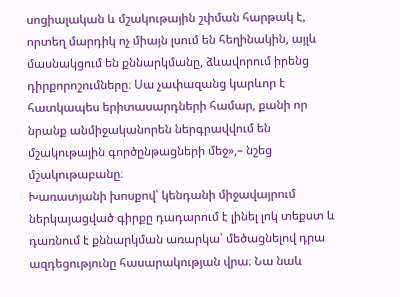սոցիալական և մշակութային շփման հարթակ է, որտեղ մարդիկ ոչ միայն լսում են հեղինակին, այլև մասնակցում են քննարկմանը, ձևավորում իրենց դիրքորոշումները։ Սա չափազանց կարևոր է հատկապես երիտասարդների համար, քանի որ նրանք անմիջականորեն ներգրավվում են մշակութային գործընթացների մեջ»,– նշեց մշակութաբանը։
Խառատյանի խոսքով՝ կենդանի միջավայրում ներկայացված գիրքը դադարում է լինել լոկ տեքստ և դառնում է քննարկման առարկա՝ մեծացնելով դրա ազդեցությունը հասարակության վրա։ Նա նաև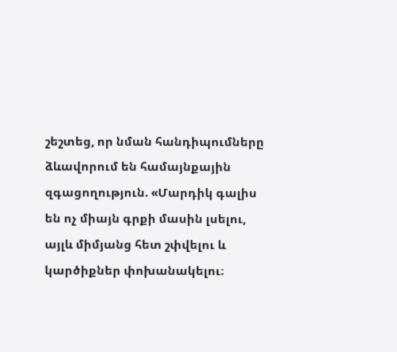շեշտեց, որ նման հանդիպումները ձևավորում են համայնքային զգացողություն. «Մարդիկ գալիս են ոչ միայն գրքի մասին լսելու, այլև միմյանց հետ շփվելու և կարծիքներ փոխանակելու։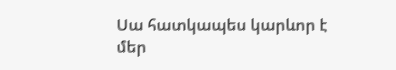Սա հատկապես կարևոր է մեր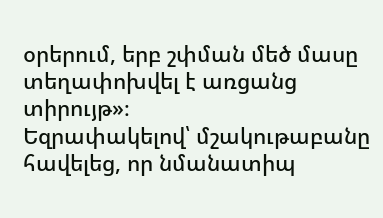օրերում, երբ շփման մեծ մասը տեղափոխվել է առցանց տիրույթ»։
Եզրափակելով՝ մշակութաբանը հավելեց, որ նմանատիպ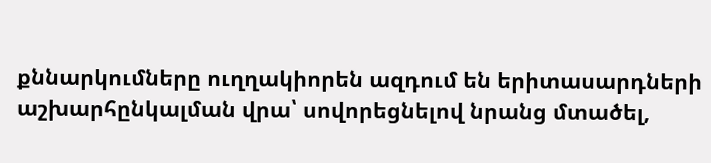քննարկումները ուղղակիորեն ազդում են երիտասարդների աշխարհընկալման վրա՝ սովորեցնելով նրանց մտածել,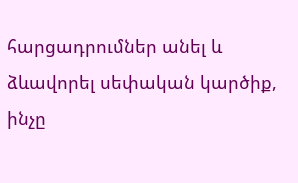հարցադրումներ անել և ձևավորել սեփական կարծիք, ինչը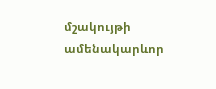մշակույթի ամենակարևոր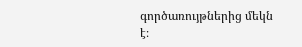գործառույթներից մեկն է։